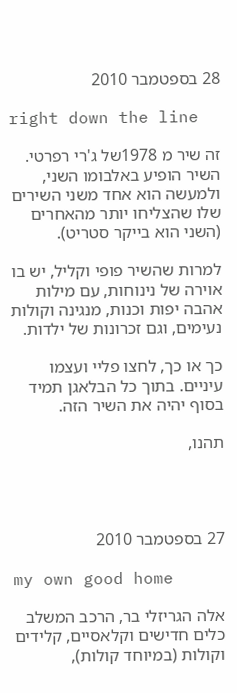28 בספטמבר 2010

right down the line

זה שיר מ 1978של ג'רי רפרטי. השיר הופיע באלבומו השני, ולמעשה הוא אחד משני השירים שלו שהצליחו יותר מהאחרים (השני הוא בייקר סטריט).

למרות שהשיר פופי וקליל, יש בו אוירה של נינוחות, עם מילות אהבה יפות וכנות, מנגינה וקולות נעימים, וגם זכרונות של ילדות.

כך או כך, לחצו פליי ועצמו עיניים. בתוך כל הבלאגן תמיד בסוף יהיה את השיר הזה.

תהנו,




27 בספטמבר 2010

my own good home

אלה הגריזלי בר, הרכב המשלב כלים חדישים וקלאסיים, קלידים וקולות (במיוחד קולות),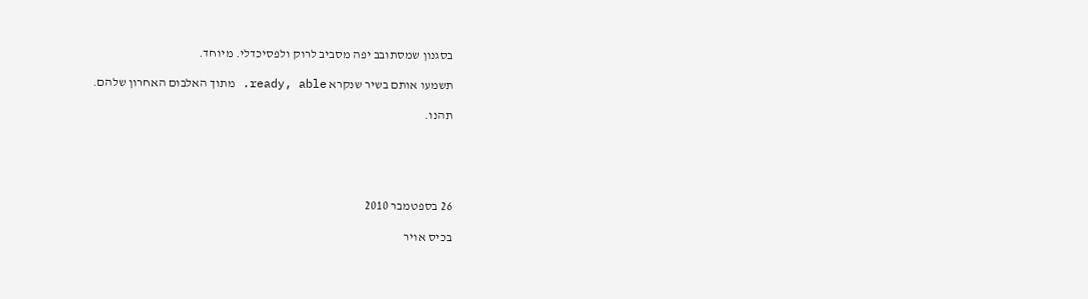בסגנון שמסתובב יפה מסביב לרוק ולפסיכדלי. מיוחד.

תשמעו אותם בשיר שנקרא ready, able. מתוך האלבום האחרון שלהם.

תהנו.





26 בספטמבר 2010

בכיס אויר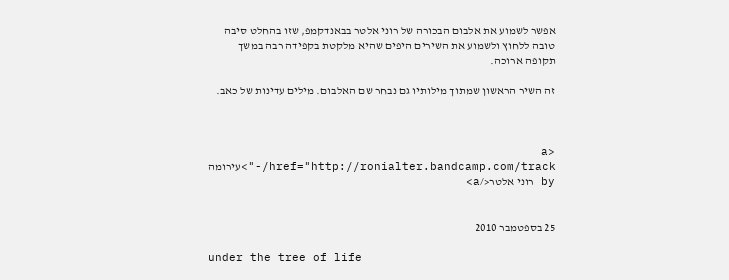אפשר לשמוע את אלבום הבכורה של רוני אלטר בבאנדקמפ, שזו בהחלט סיבה טובה ללחוץ ולשמוע את השירים היפים שהיא מלקטת בקפידה רבה במשך תקופה ארוכה.

זה השיר הראשון שמתוך מילותיו גם נבחר שם האלבום. מילים עדינות של כאב.



<a href="http://ronialter.bandcamp.com/track/-">עירומה by רוני אלטר</a>


25 בספטמבר 2010

under the tree of life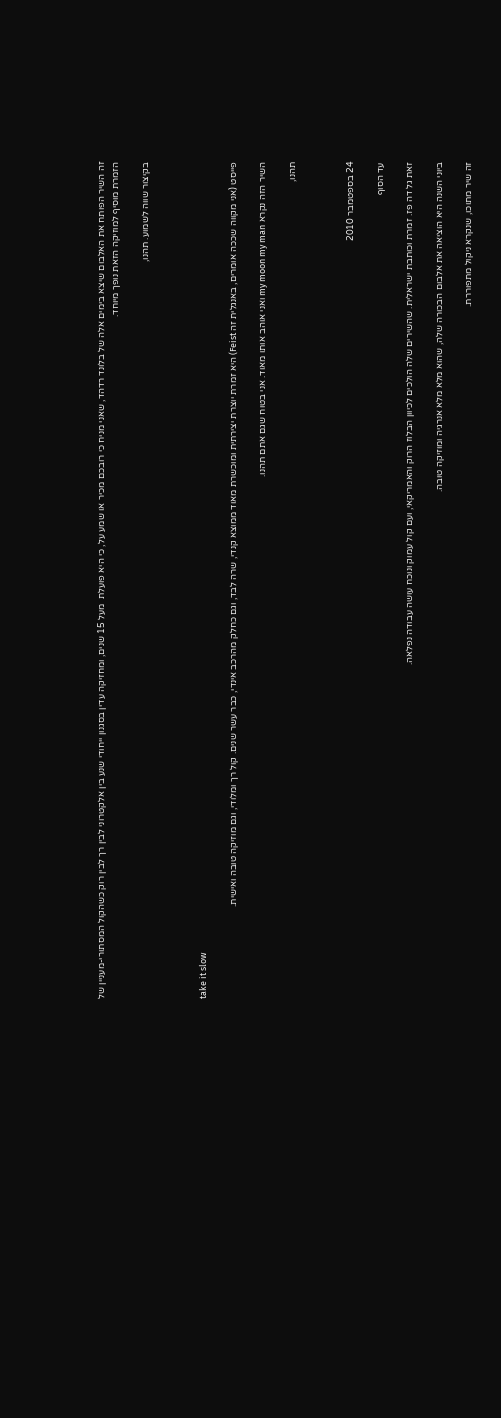זה השיר הפותח את האלבום שיצא בימים אלה של בלונד רדהד, שאני מניח כי רובכם מכיר או שמע על, כי היא פועלת  מעל 15 שנים, ומחזיקה עדין בסגנון ייחודי שנע בין אלקטרוני לבין רך לבין רוק כשהקול המסתורי-מעניין של הזמרת מוסיף למוזיקה הזאת נופך מיוחד.

בקיצור שווה לשמוע. תהנו,



take it slow

פייסט (אני מקווה שככה אומרים, באנגלית זה Feist) היא זמרת יוצרת יצירתית ומוכשרת מאוד ממוצא קנדי, שרה לבד, וגם כחלק מהרכב אינדי, כבר עשר שנים. קול רך ומלודי, וגם מוזיקה טובה ואישית.

השיר הזה נקרא my moon my man ואני אוהב אותו מאוד. אני בטוח שגם אתם תהנו.

תהנו,



24 בספטמבר 2010

עד הסוף

זאת גל דה פז. זמרת וכותבת ישראלית. שהשירים שלה הולכים לכיוון הבלוז הרוק והאמריקאי, ועם קול עמוק ונוכח עושה עבודה נפלאה.

ביוני השנה היא הוציאה את אלבום הבכורה שלה, שהוא מלא מלא אנרגיה ומוזיקה טובה.

זה שיר מתוכו, שנקרא ניקול מתפוררת.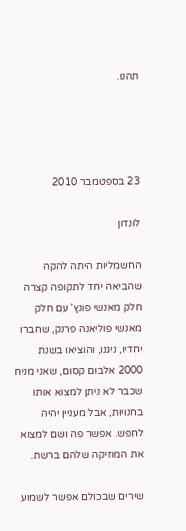תהנו.




23 בספטמבר 2010

לונדון

החשמליות היתה להקה שהביאה יחד לתקופה קצרה חלק מאנשי פונץ' עם חלק מאנשי פוליאנה פרנק, שחברו יחדיו, ניגנו, והוציאו בשנת 2000 אלבום קסום, שאני מניח שכבר לא ניתן למצוא אותו בחנויות, אבל מעניין יהיה לחפש. אפשר פה ושם למצוא את המוזיקה שלהם ברשת.

שירים שבכולם אפשר לשמוע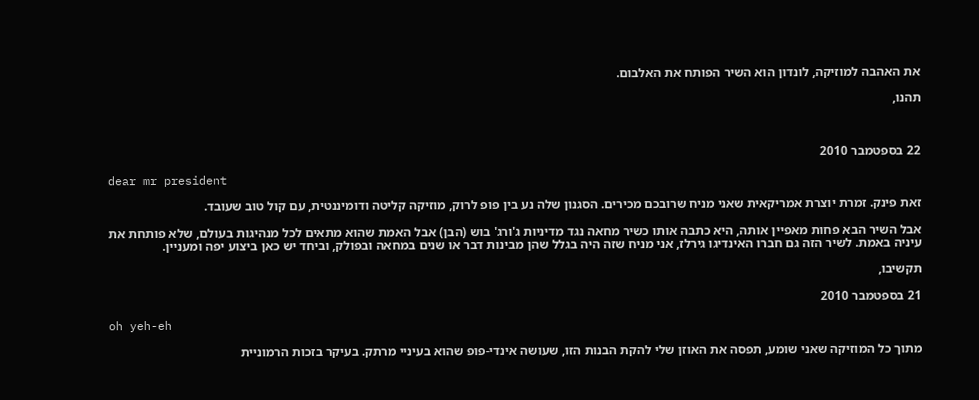את האהבה למוזיקה, לונדון הוא השיר הפותח את האלבום.

תהנו,



22 בספטמבר 2010

dear mr president

זאת פינק. זמרת יוצרת אמריקאית שאני מניח שרובכם מכירים. הסגנון שלה נע בין פופ לרוק, מוזיקה קליטה ודומיננטית, עם קול טוב שעובד.

אבל השיר הבא פחות מאפיין אותה, היא כתבה אותו כשיר מחאה נגד מדיניות ג'ורג' בוש (הבן) אבל האמת שהוא מתאים לכל מנהיגות בעולם, שלא פותחת את עיניה באמת. לשיר הזה גם חברו האינדיגו גירלז, אני מניח שזה היה בגלל שהן מבינות דבר או שנים במחאה ובפולק, וביחד יש כאן ביצוע יפה ומעניין.

תקשיבו,

21 בספטמבר 2010

oh yeh-eh

מתוך כל המוזיקה שאני שומע, תפסה את האוזן שלי להקת הבנות הזו, שעושה אינדי-פופ שהוא בעיניי מרתק. בעיקר בזכות הרמוניית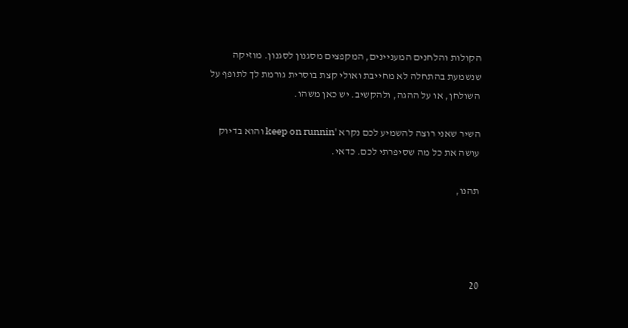הקולות והלחנים המעניינים, המקפצים מסגנון לסגנון. מוזיקה שנשמעת בהתחלה לא מחייבת ואולי קצת בוסרית גורמת לך לתופף על השולחן, או על ההגה, ולהקשיב. יש כאן משהו.

השיר שאני רוצה להשמיע לכם נקרא 'keep on runnin והוא בדיוק עושה את כל מה שסיפרתי לכם. כדאי.

תהנו,




20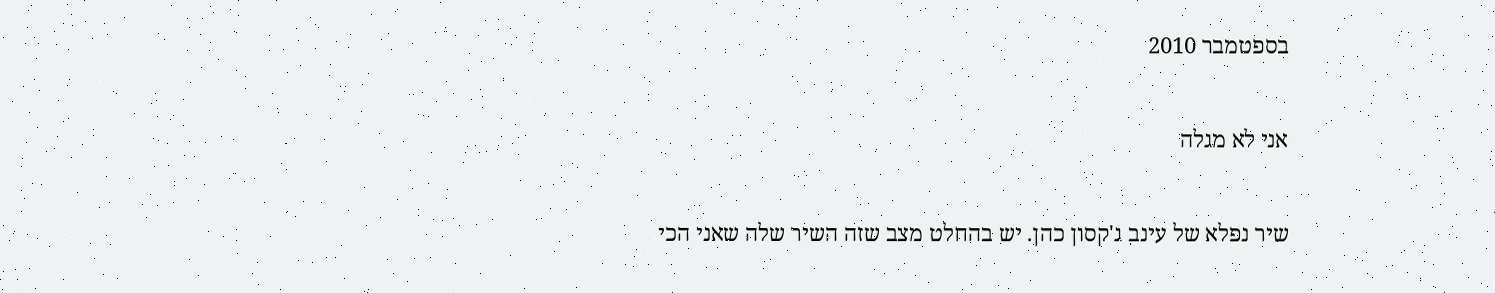בספטמבר 2010

אני לא מגלה

שיר נפלא של עינב ג'קסון כהן. יש בהחלט מצב שזה השיר שלה שאני הכי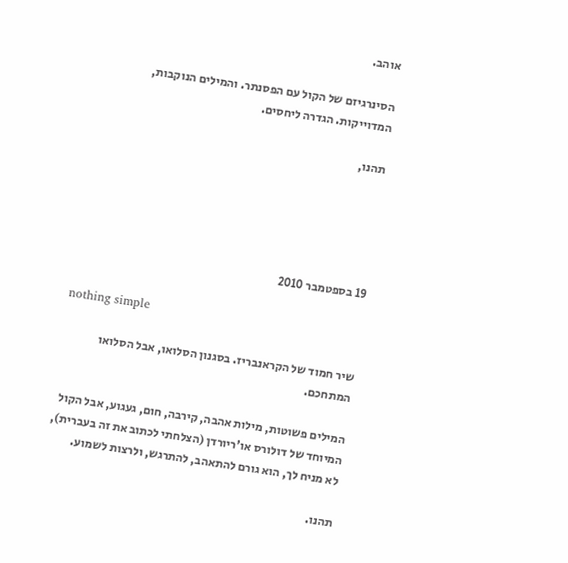אוהב.

הסינרגיזם של הקול עם הפסנתר. והמילים הנוקבות, המדוייקות. הגדרה ליחסים.

תהנו,





19 בספטמבר 2010

nothing simple

שיר חמוד של הקראנבריז. בסגנון הסלואו, אבל הסלואו המתחכם.

המילים פשוטות, מילות אהבה, קירבה, חום, געגוע, אבל הקול המיוחד של דולורס או'ריורדן (הצלחתי לכתוב את זה בעברית), לא מניח לך, הוא גורם להתאהב, להתרגש, ולרצות לשמוע.

תהנו.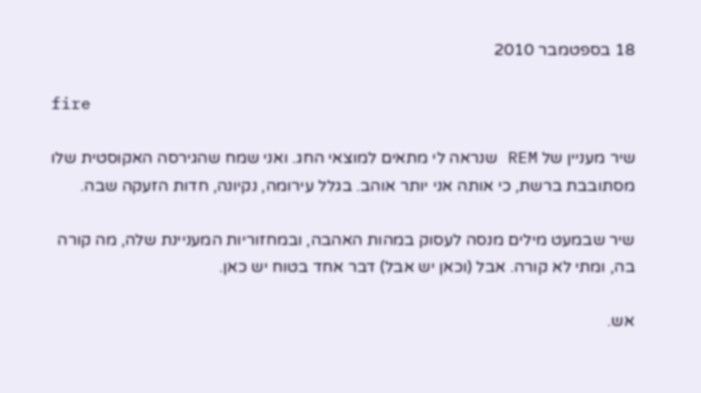18 בספטמבר 2010

fire

שיר מעניין של REM שנראה לי מתאים למוצאי החג. ואני שמח שהגירסה האקוסטית שלו מסתובבת ברשת, כי אותה אני יותר אוהב. בגלל עירומה, נקיונה, חדות הזעקה שבה.

שיר שבמעט מילים מנסה לעסוק במהות האהבה, ובמחזוריות המעניינת שלה, מה קורה בה, ומתי לא קורה. אבל (וכאן יש אבל) דבר אחד בטוח יש כאן.

אש.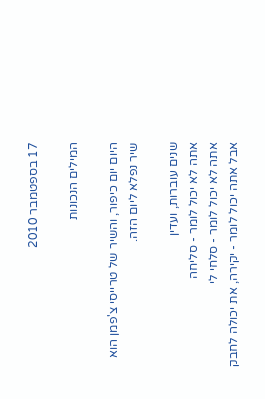17 בספטמבר 2010

המילים הנכונות

היום יום כיפור, והשיר של טרייסי צ'פמן הוא שיר נפלא ליום הזה.

שנים עוברות, ועדין
אתה לא יכול לומר - סליחה
אתה לא יכול לומר - סלחי לי
אבל אתה יכול לומר - יקירה, את יכולה לחבק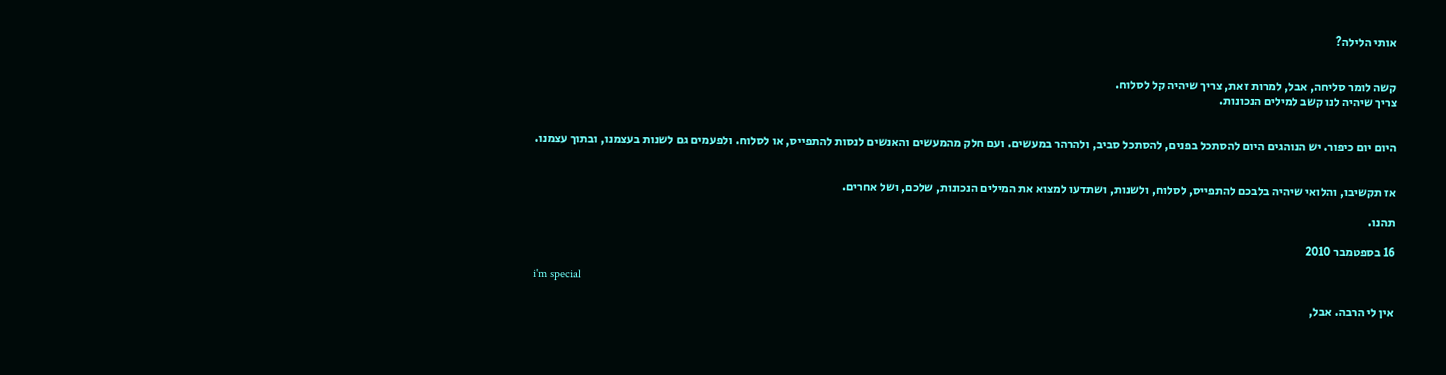אותי הלילה?


קשה לומר סליחה, אבל, למרות זאת, צריך שיהיה קל לסלוח.
צריך שיהיה לנו קשב למילים הנכונות.


היום יום כיפור. יש הנוהגים היום להסתכל בפנים, להסתכל סביב, ולהרהר במעשים. ועם חלק מהמעשים והאנשים לנסות להתפייס, או לסלוח. ולפעמים גם לשנות בעצמנו, ובתוך עצמנו.


אז תקשיבו, והלואי שיהיה בלבכם להתפייס, לסלוח, ולשנות, ושתדעו למצוא את המילים הנכונות, שלכם, ושל אחרים.

תהנו.

16 בספטמבר 2010

i'm special

אין לי הרבה. אבל,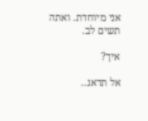אני מיוחדת. ואתה תשים לב.

איך?

אל תדאג..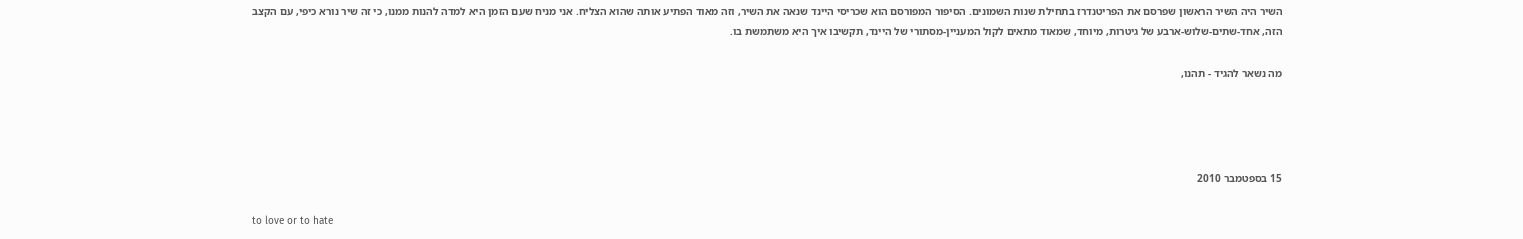השיר היה השיר הראשון שפרסם את הפריטנדרז בתחילת שנות השמונים. הסיפור המפורסם הוא שכריסי היינד שנאה את השיר, וזה מאוד הפתיע אותה שהוא הצליח. אני מניח שעם הזמן היא למדה להנות ממנו, כי זה שיר נורא כיפי, עם הקצב הזה, אחד-שתים-שלוש-ארבע של גיטרות, מיוחד, שמאוד מתאים לקול המעניין-מסתורי של היינד, תקשיבו איך היא משתמשת בו.

מה נשאר להגיד - תהנו,




15 בספטמבר 2010

to love or to hate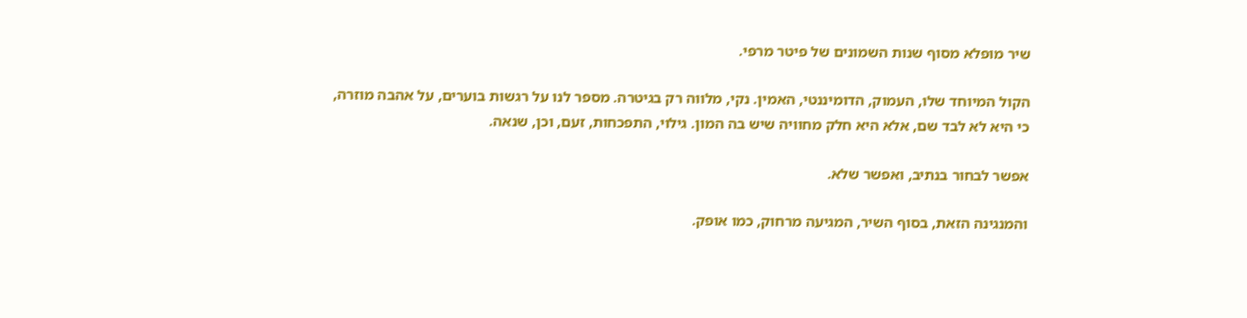שיר מופלא מסוף שנות השמונים של פיטר מרפי.

הקול המיוחד שלו, העמוק, הדומיננטי, האמין. נקי, מלווה רק בגיטרה. מספר לנו על רגשות בוערים, על אהבה מוזרה,
כי היא לא לבד שם, אלא היא חלק מחוויה שיש בה המון. גילוי, התפכחות, זעם, וכן, שנאה.

אפשר לבחור בנתיב, ואפשר שלא.

והמנגינה הזאת, בסוף השיר, המגיעה מרחוק, כמו אופק.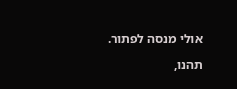אולי מנסה לפתור.

תהנו,